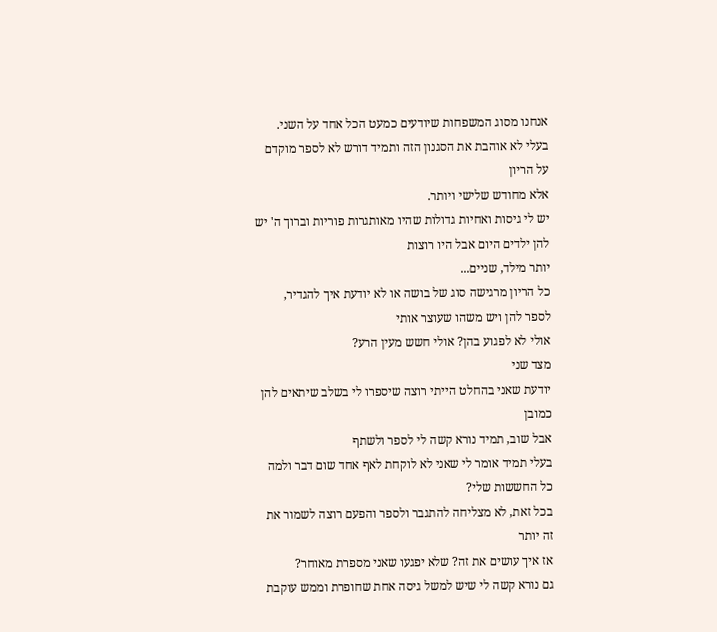אנחנו מסוג המשפחות שיודעים כמעט הכל אחד על השני.
בעלי לא אוהבת את הסגנון הזה ותמיד דורש לא לספר מוקדם על הריון
אלא מחודש שלישי ויותר.
יש לי גיסות ואחיות גדולות שהיו מאותגרות פוריות וברוך ה' יש להן ילדים היום אבל היו רוצות
יותר מילד, שניים...
כל הריון מרגישה סוג של בושה או לא יודעת איך להגדיר, לספר להן ויש משהו שעוצר אותי
אולי לא לפגוע בהן? אולי חשש מעין הרע?
מצד שני
יודעת שאני בהחלט הייתי רוצה שיספרו לי בשלב שיתאים להן כמובן
אבל שוב, תמיד נורא קשה לי לספר ולשתף
בעלי תמיד אומר לי שאני לא לוקחת לאף אחד שום דבר ולמה כל החששות שלי?
בכל זאת, לא מצליחה להתגבר ולספר והפעם רוצה לשמור את זה יותר
אז איך עושים את זה? שלא יפגעו שאני מספרת מאוחר?
גם נורא קשה לי שיש למשל גיסה אחת שחופרת וממש עוקבת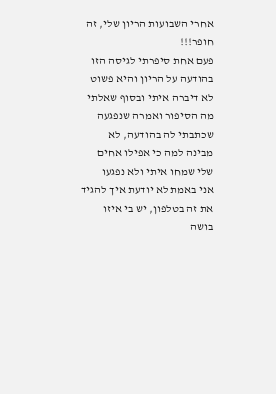אחרי השבועות הריון שלי, זה חופר!!!
פעם אחת סיפרתי לגיסה הזו בהודעה על הריון והיא פשוט לא דיברה איתי ובסוף שאלתי
מה הסיפור ואמרה שנפגעה שכתבתי לה בהודעה, לא מבינה למה כי אפילו אחים שלי שמחו איתי ולא נפגעו
אני באמת לא יודעת איך להגיד את זה בטלפון, יש בי איזו בושה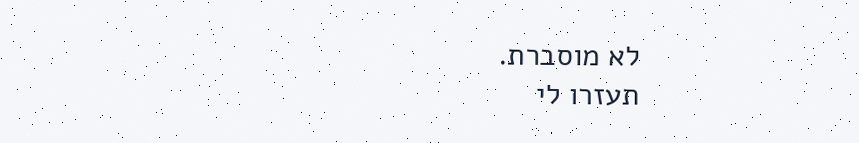לא מוסברת.
תעזרו לי